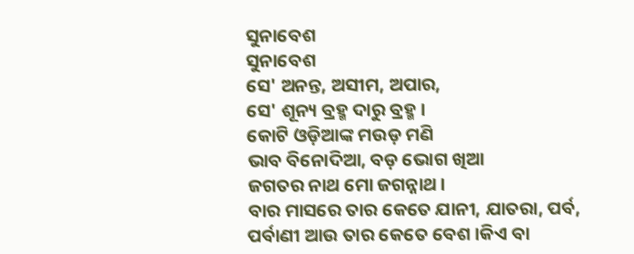ସୁନାବେଶ
ସୁନାବେଶ
ସେ' ଅନନ୍ତ, ଅସୀମ, ଅପାର,
ସେ' ଶୂନ୍ୟ ବ୍ରହ୍ମ ଦାରୁ ବ୍ରହ୍ମ।
କୋଟି ଓଡ଼ିଆଙ୍କ ମଉଡ଼ ମଣି
ଭାବ ବିନୋଦିଆ, ବଡ଼ ଭୋଗ ଖିଆ
ଜଗତର ନାଥ ମୋ ଜଗନ୍ନାଥ।
ବାର ମାସରେ ତାର କେତେ ଯାନୀ, ଯାତରା, ପର୍ବ, ପର୍ବାଣୀ ଆଉ ତାର କେତେ ବେଶ।କିଏ ବା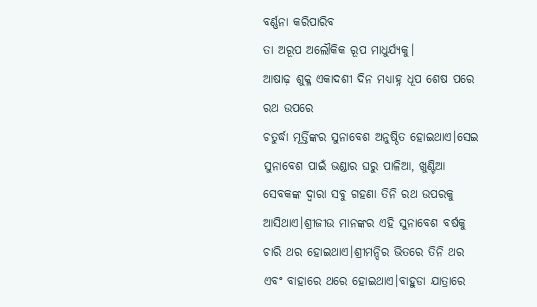ବର୍ଣ୍ଣନା କରିପାରିବ
ତା ଅରୂପ ଅଲୌକିକ ରୂପ ମାଧୁର୍ଯ୍ୟକୁ।
ଆଷାଢ଼ ଶୁକ୍ଳ ଏକାଦଶୀ ଦିନ ମଧ୍ୟାହ୍ନ ଧୂପ ଶେଷ ପରେ ରଥ ଉପରେ
ଚତୁର୍ଦ୍ଧା ମୂର୍ତ୍ତିଙ୍କର ସୁନାବେଶ ଅନୁଷ୍ଠିତ ହୋଇଥାଏ।ସେଇ ସୁନାବେଶ ପାଇଁ ଭଣ୍ଡାର ଘରୁ ପାଳିଆ, ଖୁଣ୍ଟିଆ ସେବକଙ୍କ ଦ୍ୱାରା ସବୁ ଗହଣା ତିନି ରଥ ଉପରକୁ ଆସିଥାଏ।ଶ୍ରୀଜୀଉ ମାନଙ୍କର ଏହି ସୁନାବେଶ ବର୍ଷକୁ ଚାରି ଥର ହୋଇଥାଏ।ଶ୍ରୀମନ୍ଦିର ଭିତରେ ତିନି ଥର ଏବଂ ବାହାରେ ଥରେ ହୋଇଥାଏ।ବାହୁଡା ଯାତ୍ରାରେ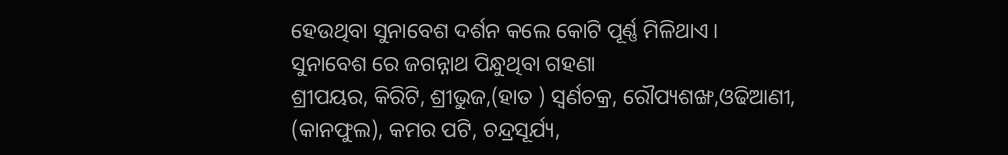ହେଉଥିବା ସୁନାବେଶ ଦର୍ଶନ କଲେ କୋଟି ପୂର୍ଣ୍ଣ ମିଳିଥାଏ।
ସୁନାବେଶ ରେ ଜଗନ୍ନାଥ ପିନ୍ଧୁଥିବା ଗହଣା
ଶ୍ରୀପୟର, କିରିଟି, ଶ୍ରୀଭୁଜ,(ହାତ ) ସ୍ଵର୍ଣଚକ୍ର, ରୌପ୍ୟଶଙ୍ଖ,ଓଢିଆଣୀ, (କାନଫୁଲ), କମର ପଟି, ଚନ୍ଦ୍ରସୂର୍ଯ୍ୟ,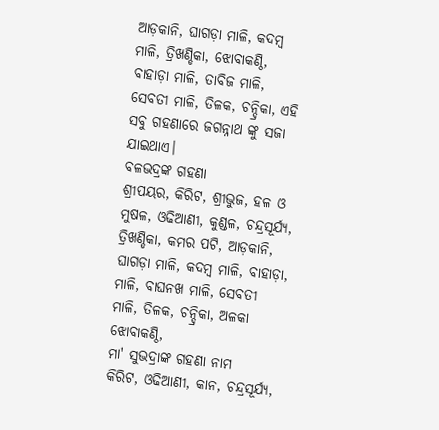ଆଡ଼କାନି, ଘାଗଡ଼ା ମାଳି, କଦମ୍ବ ମାଳି, ତ୍ରିଖଣ୍ଡିକା, ଝୋବାକଣ୍ଠି, ବାହାଡ଼ା ମାଳି, ତାବିଜ ମାଳି, ସେବତୀ ମାଳି, ତିଳକ, ଚନ୍ଦ୍ରିକା, ଏହି ସବୁ ଗହଣାରେ ଜଗନ୍ନାଥ ଙ୍କୁ ସଜା ଯାଇଥାଏ।
ବଳଭଦ୍ରଙ୍କ ଗହଣା
ଶ୍ରୀପୟର, କିରିଟ, ଶ୍ରୀଭୁଜ, ହଳ ଓ ମୁଷଳ, ଓଢିଆଣୀ, କୁଣ୍ଡଳ, ଚନ୍ଦ୍ରସୂର୍ଯ୍ୟ, ତ୍ରିଖଣ୍ଡିକା, କମର ପଟି, ଆଡ଼କାନି, ଘାଗଡ଼ା ମାଳି, କଦମ୍ବ ମାଳି, ବାହାଡ଼ା, ମାଳି, ବାଘନଖ ମାଳି, ସେବତୀ ମାଳି, ତିଳକ, ଚନ୍ଦ୍ରିକା, ଅଳକା ଝୋବାକଣ୍ଠି,
ମା' ସୁଭଦ୍ରାଙ୍କ ଗହଣା ନାମ
କିରିଟ, ଓଢିଆଣୀ, କାନ, ଚନ୍ଦ୍ରସୂର୍ଯ୍ୟ,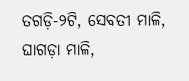ତଗଡ଼ି-୨ଟି, ସେବତୀ ମାଳି, ଘାଗଡ଼ା ମାଳି,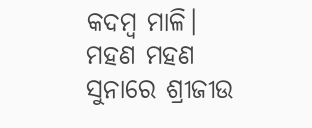କଦମ୍ବ ମାଳି।
ମହଣ ମହଣ ସୁନାରେ ଶ୍ରୀଜୀଉ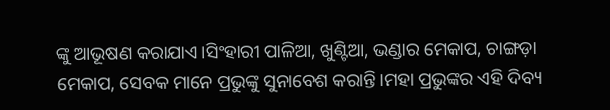ଙ୍କୁ ଆଭୂଷଣ କରାଯାଏ।ସିଂହାରୀ ପାଳିଆ, ଖୁଣ୍ଟିଆ, ଭଣ୍ଡାର ମେକାପ, ଚାଙ୍ଗଡ଼ା ମେକାପ, ସେବକ ମାନେ ପ୍ରଭୁଙ୍କୁ ସୁନାବେଶ କରାନ୍ତି।ମହା ପ୍ରଭୁଙ୍କର ଏହି ଦିବ୍ୟ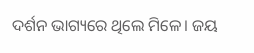ଦର୍ଶନ ଭାଗ୍ୟରେ ଥିଲେ ମିଳେ। ଜୟ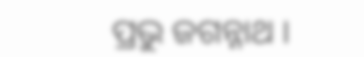ପ୍ରଭୁ ଜଗନ୍ନାଥ ।